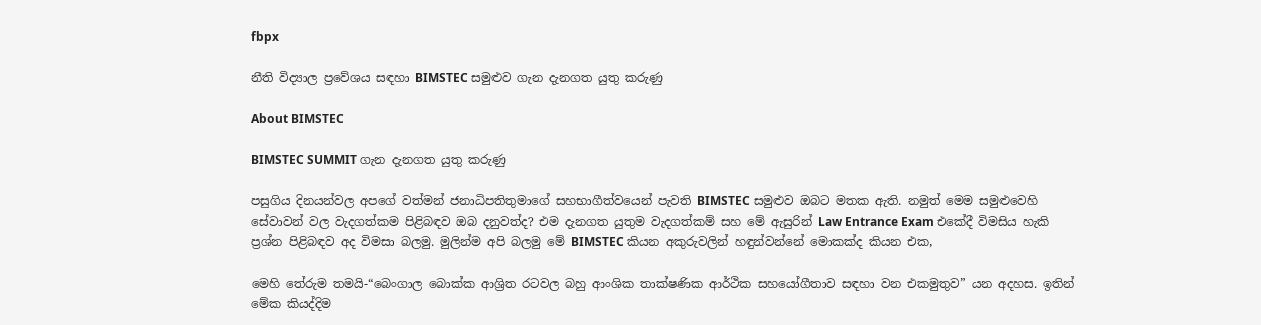fbpx

නීති විද්‍යාල ප්‍රවේශය සඳහා BIMSTEC සමුළුව ගැන දැනගත යුතු කරුණු

About BIMSTEC

BIMSTEC SUMMIT ගැන දැනගත යුතු කරුණු

පසුගිය දිනයන්වල අපගේ වත්මන් ජනාධිපතිතුමාගේ සහභාගීත්වයෙන් පැවති BIMSTEC සමුළුව ඔබට මතක ඇති. නමුත් මෙම සමුළුවෙහි සේවාවන් වල වැදගත්කම පිළිබඳව ඔබ දනුවත්ද? එම දැනගත යුතුම වැදගත්කම් සහ මේ ඇසුරින් Law Entrance Exam එකේදී විමසිය හැකි ප්‍රශ්න පිළිබඳව අද විමසා බලමු. මුලින්ම අපි බලමු මේ BIMSTEC කියන අකුරුවලින් හඳුන්වන්නේ මොකක්ද කියන එක,

මෙහි තේරුම තමයි-“බෙංගාල බොක්ක ආශ්‍රිත රටවල බහු ආංශික තාක්ෂණික ආර්ථික සහයෝගීතාව සඳහා වන එකමුතුව” යන අදහස. ඉතින් මේක කියද්දිම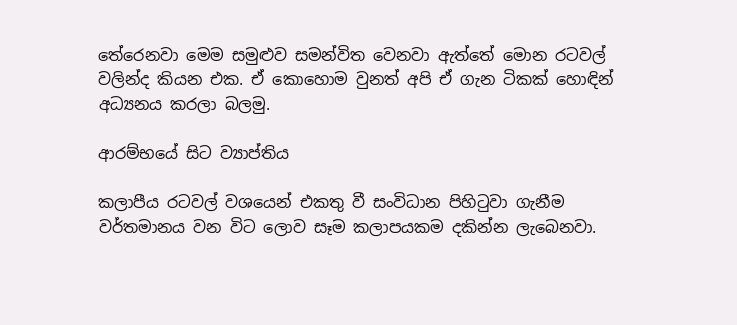තේරෙනවා මෙම සමුළුව සමන්විත වෙනවා ඇත්තේ මොන රටවල් වලින්ද කියන එක. ඒ කොහොම වුනත් අපි ඒ ගැන ටිකක් හොඳින් අධ්‍යනය කරලා බලමු.

ආරම්භයේ සිට ව්‍යාප්තිය

කලාපීය රටවල් වශයෙන් එකතු වී සංවිධාන පිහිටුවා ගැනීම වර්තමානය වන විට ලොව සෑම කලාපයකම දකින්න ලැබෙනවා.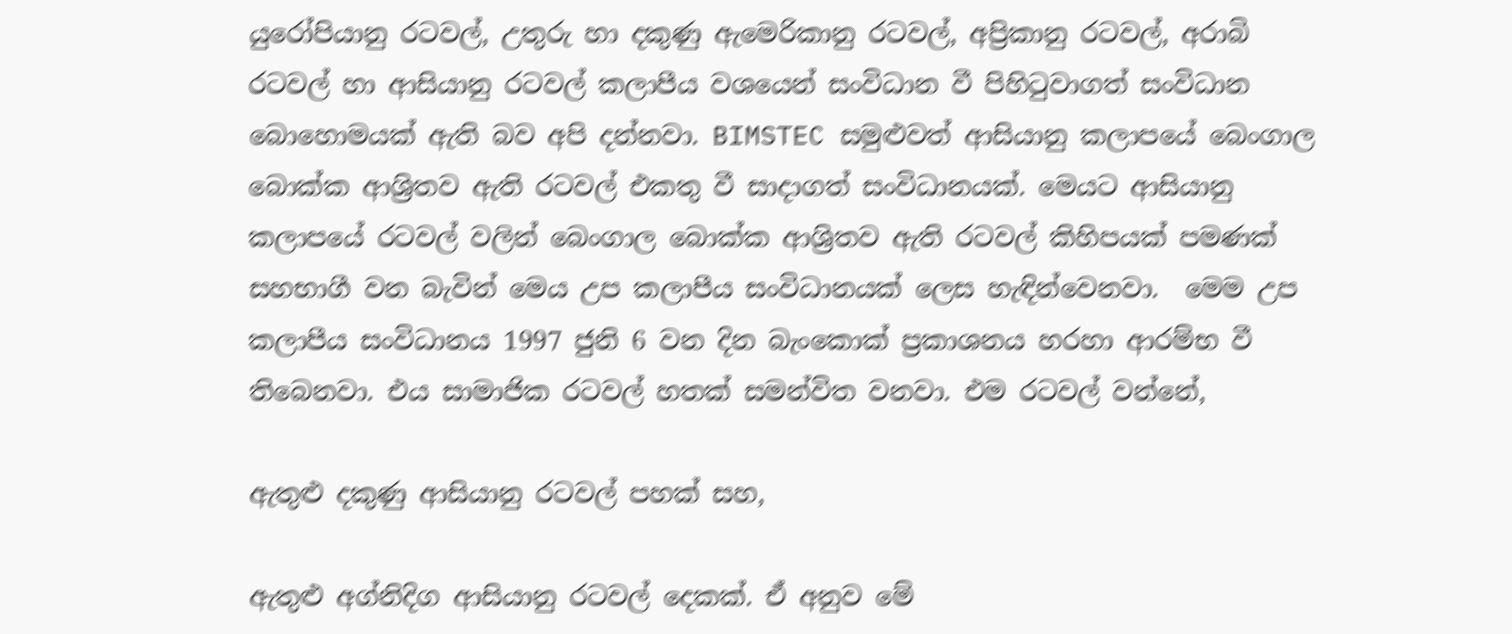යුරෝපියානු රටවල්, උතුරු හා දකුණු ඇමෙරිකානු රටවල්, අප්‍රිකානු රටවල්, අරාබි රටවල් හා ආසියානු රටවල් කලාපීය වශයෙන් සංවිධාන වී පිහිටුවාගත් සංවිධාන බොහොමයක් ඇති බව අපි දන්නවා. BIMSTEC සමුළුවත් ආසියානු කලාපයේ බෙංගාල බොක්ක ආශ්‍රිතව ඇති රටවල් එකතු වී සාදාගත් සංවිධානයක්. මෙයට ආසියානු කලාපයේ රටවල් වලින් බෙංගාල බොක්ක ආශ්‍රිතව ඇති රටවල් කිහිපයක් පමණක් සහභාගී වන බැවින් මෙය උප කලාපීය සංවිධානයක් ලෙස හැඳින්වෙනවා.  මෙම උප කලාපීය සංවිධානය 1997 ජුනි 6 වන දින බැංකොක් ප්‍රකාශනය හරහා ආරම්භ වී තිබෙනවා. එය සාමාජික රටවල් හතක් සමන්විත වනවා. එම රටවල් වන්නේ,

ඇතුළු දකුණු ආසියානු රටවල් පහක් සහ,

ඇතුළු අග්නිදිග ආසියානු රටවල් දෙකක්. ඒ අනුව මේ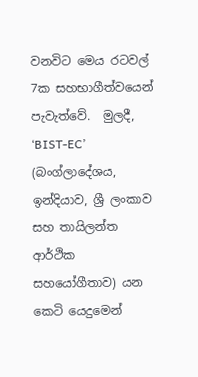වනවිට මෙය රටවල් 7ක සහභාගීත්වයෙන් පැවැත්වේ.  මුලදී, ‘BIST-EC’ (බංග්ලාදේශය, ඉන්දියාව, ශ්‍රී ලංකාව සහ තායිලන්ත ආර්ථික සහයෝගීතාව) යන කෙටි යෙදුමෙන්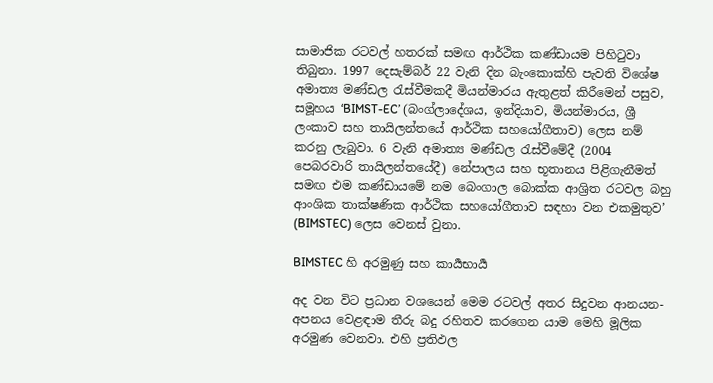සාමාජික රටවල් හතරක් සමඟ ආර්ථික කණ්ඩායම පිහිටුවා තිබුනා. 1997 දෙසැම්බර් 22 වැනි දින බැංකොක්හි පැවති විශේෂ අමාත්‍ය මණ්ඩල රැස්වීමකදී මියන්මාරය ඇතුළත් කිරීමෙන් පසුව, සමූහය ‘BIMST-EC’ (බංග්ලාදේශය, ඉන්දියාව, මියන්මාරය, ශ්‍රී ලංකාව සහ තායිලන්තයේ ආර්ථික සහයෝගීතාව) ලෙස නම් කරනු ලැබුවා. 6 වැනි අමාත්‍ය මණ්ඩල රැස්වීමේදී (2004 පෙබරවාරි තායිලන්තයේදී) නේපාලය සහ භූතානය පිළිගැනීමත් සමඟ එම කණ්ඩායමේ නම බෙංගාල බොක්ක ආශ්‍රිත රටවල බහු ආංශික තාක්ෂණික ආර්ථික සහයෝගීතාව සඳහා වන එකමුතුව’ (BIMSTEC) ලෙස වෙනස් වුනා.

BIMSTEC හි අරමුණු සහ කාර්‍යභාර්‍ය

අද වන විට ප්‍රධාන වශයෙන් මෙම රටවල් අතර සිදුවන ආනයන-අපනය වෙළඳාම තීරු බදු රහිතව කරගෙන යාම මෙහි මූලික අරමුණ වෙනවා. එහි ප්‍රතිඵල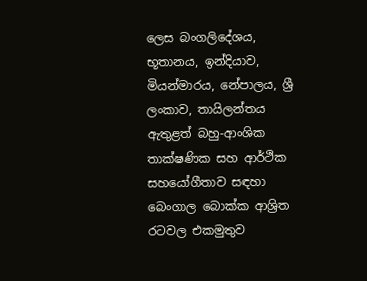ලෙස බංගලිදේශය, භූතානය, ඉන්දියාව, මියන්මාරය, නේපාලය, ශ්‍රී ලංකාව, තායිලන්තය ඇතුළත් බහු-ආංශික තාක්ෂණික සහ ආර්ථික සහයෝගීතාව සඳහා බෙංගාල බොක්ක ආශ්‍රිත රටවල එකමුතුව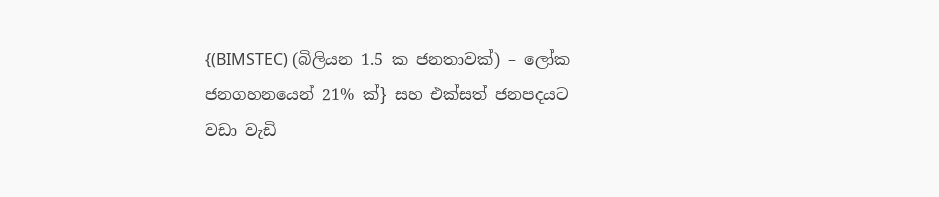{(BIMSTEC) (බිලියන 1.5 ක ජනතාවක්) – ලෝක ජනගහනයෙන් 21% ක්} සහ එක්සත් ජනපදයට වඩා වැඩි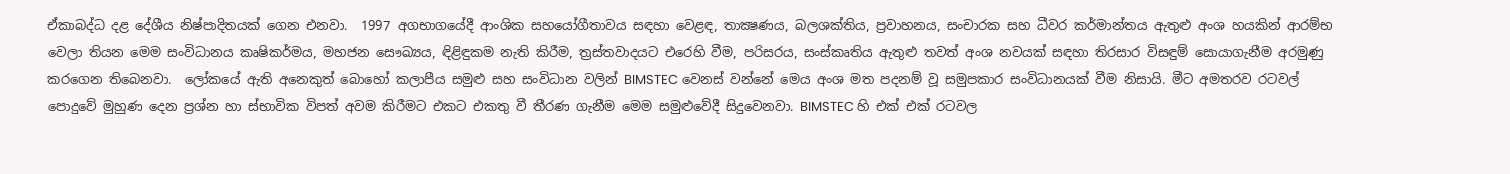ඒකාබද්ධ දළ දේශීය නිෂ්පාදිතයක් ගෙන එනවා.  1997 අගභාගයේදී ආංශික සහයෝගීතාවය සඳහා වෙළඳ, තාක්‍ෂණය, බලශක්තිය, ප්‍රවාහනය, සංචාරක සහ ධීවර කර්මාන්තය ඇතුළු අංශ හයකින් ආරම්භ වෙලා තියන මෙම සංවිධානය කෘෂිකර්මය, මහජන සෞඛ්‍යය, ඳිළිඳුකම නැති කිරීම, ත්‍රස්තවාදයට එරෙහි වීම, පරිසරය, සංස්කෘතිය ඇතුළු තවත් අංශ නවයක් සඳහා තිරසාර විසඳුම් සොයාගැනීම අරමුණු කරගෙන තිබෙනවා.  ලෝකයේ ඇති අනෙකුත් බොහෝ කලාපීය සමුළු සහ සංවිධාන වලින් BIMSTEC වෙනස් වන්නේ මෙය අංශ මත පදනම් වූ සමුපකාර සංවිධානයක් වීම නිසායි. මීට අමතරව රටවල් පොදුවේ මුහුණ දෙන ප්‍රශ්න හා ස්භාවික විපත් අවම කිරීමට එකට එකතු වී තීරණ ගැනීම මෙම සමුළුවේදී සිදුවෙනවා. BIMSTEC හි එක් එක් රටවල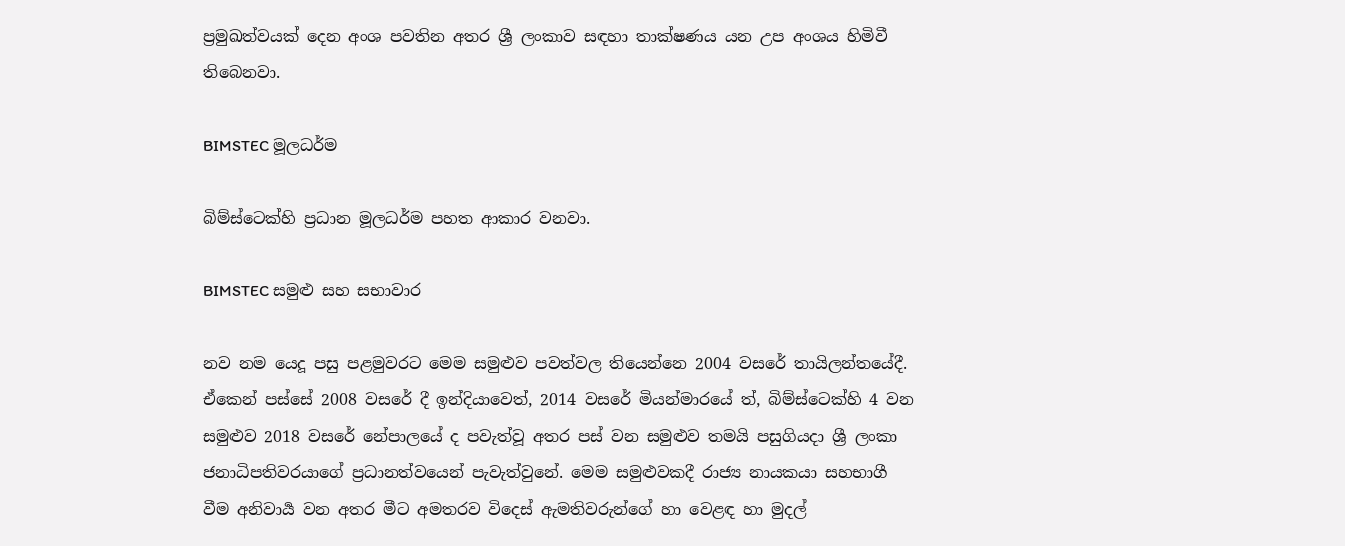ප්‍රමුඛත්වයක් දෙන අංශ පවතින අතර ශ්‍රී ලංකාව සඳහා තාක්ෂණය යන උප අංශය හිමිවී තිබෙනවා.

BIMSTEC මූලධර්ම

බිම්ස්ටෙක්හි ප්‍රධාන මූලධර්ම පහත ආකාර වනවා.

BIMSTEC සමුළු සහ සභාවාර

නව නම යෙදූ පසු පළමුවරට මෙම සමුළුව පවත්වල තියෙන්නෙ 2004 වසරේ තායිලන්තයේදී. ඒකෙන් පස්සේ 2008 වසරේ දී ඉන්දියාවෙත්, 2014 වසරේ මියන්මාරයේ ත්, බිම්ස්ටෙක්හි 4 වන සමුළුව 2018 වසරේ නේපාලයේ ද පවැත්වූ අතර පස් වන සමුළුව තමයි පසුගියදා ශ්‍රී ලංකා ජනාධිපතිවරයාගේ ප්‍රධානත්වයෙන් පැවැත්වුනේ. මෙම සමුළුවකදී රාජ්‍ය නායකයා සහභාගී වීම අනිවාර්‍ය වන අතර මීට අමතරව විදෙස් ඇමතිවරුන්ගේ හා වෙළඳ හා මුදල්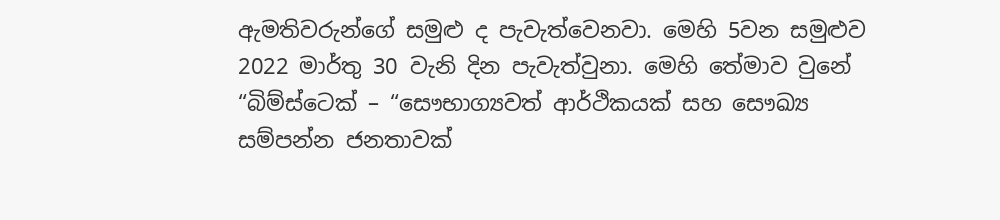ඇමතිවරුන්ගේ සමුළු ද පැවැත්වෙනවා. මෙහි 5වන සමුළුව 2022 මාර්තු 30 වැනි දින පැවැත්වුනා. මෙහි තේමාව වුනේ “බිම්ස්ටෙක් – “සෞභාග්‍යවත් ආර්ථිකයක් සහ සෞඛ්‍ය සම්පන්න ජනතාවක්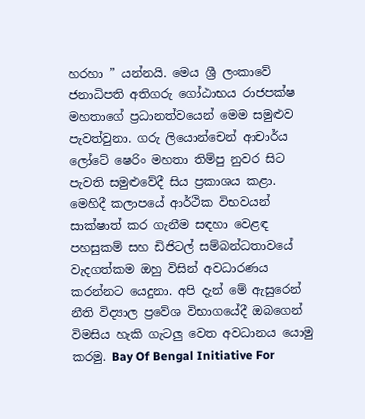හරහා ” යන්නයි. මෙය ශ්‍රී ලංකාවේ ජනාධිපති අතිගරු ගෝඨාභය රාජපක්ෂ මහතාගේ ප්‍රධානත්වයෙන් මෙම සමුළුව පැවත්වුනා. ගරු ලියොන්චෙන් ආචාර්ය ලෝටේ ෂෙරිං මහතා තිම්පු නුවර සිට පැවති සමුළුවේදී සිය ප්‍රකාශය කළා. මෙහිදී කලාපයේ ආර්ථික විභවයන් සාක්ෂාත් කර ගැනීම සඳහා වෙළඳ පහසුකම් සහ ඩිජිටල් සම්බන්ධතාවයේ වැදගත්කම ඔහු විසින් අවධාරණය කරන්නට යෙදුනා. අපි දැන් මේ ඇසුරෙන් නීති විද්‍යාල ප්‍රවේශ විභාගයේදී ඔබගෙන් විමසිය හැකි ගැටලු වෙත අවධානය යොමු කරමු. Bay Of Bengal Initiative For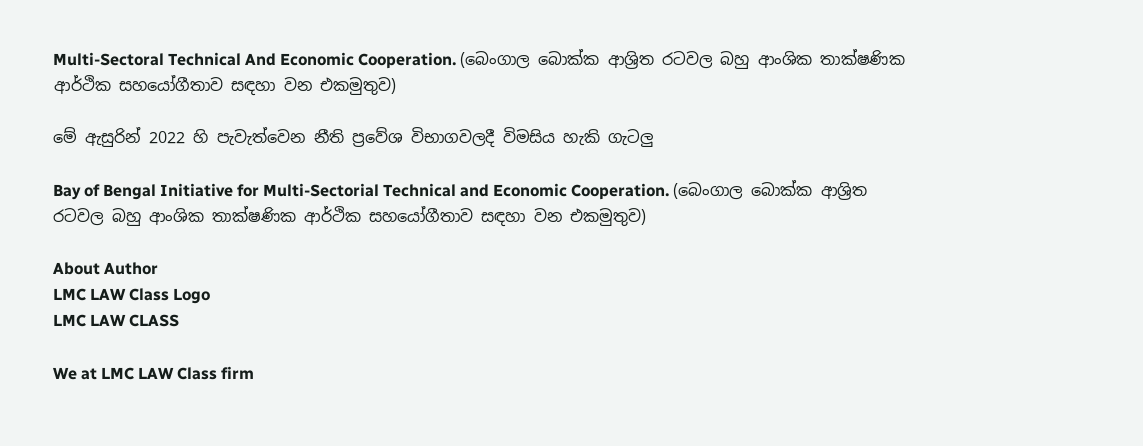Multi-Sectoral Technical And Economic Cooperation. (බෙංගාල බොක්ක ආශ්‍රිත රටවල බහු ආංශික තාක්ෂණික ආර්ථික සහයෝගීතාව සඳහා වන එකමුතුව)

මේ ඇසුරින් 2022 හි පැවැත්වෙන නීති ප්‍රවේශ විභාගවලදී විමසිය හැකි ගැටලු

Bay of Bengal Initiative for Multi-Sectorial Technical and Economic Cooperation. (බෙංගාල බොක්ක ආශ්‍රිත රටවල බහු ආංශික තාක්ෂණික ආර්ථික සහයෝගීතාව සඳහා වන එකමුතුව)

About Author
LMC LAW Class Logo
LMC LAW CLASS

We at LMC LAW Class firm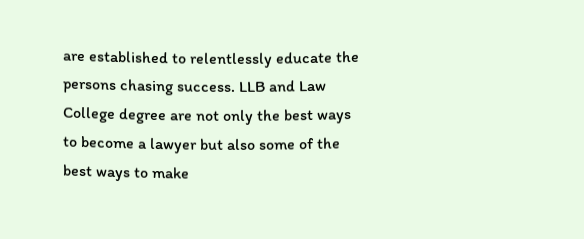are established to relentlessly educate the persons chasing success. LLB and Law College degree are not only the best ways to become a lawyer but also some of the best ways to make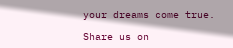your dreams come true.

Share us on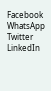Facebook
WhatsApp
Twitter
LinkedIn